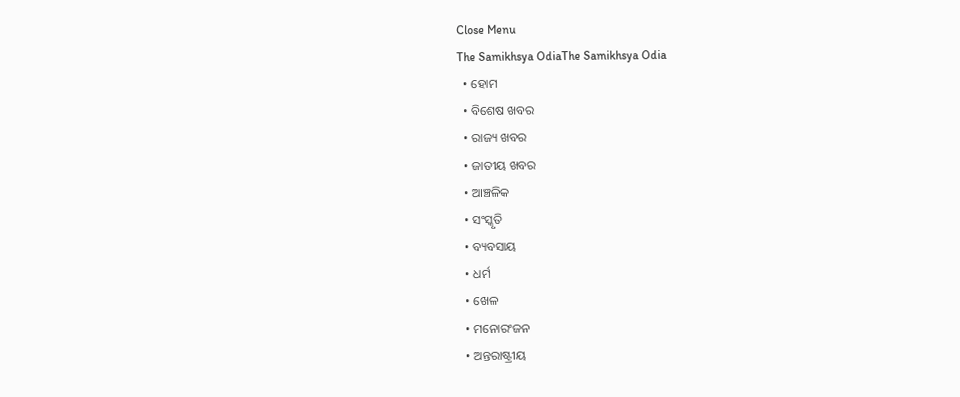Close Menu
The Samikhsya OdiaThe Samikhsya Odia
  • ହୋମ
  • ବିଶେଷ ଖବର
  • ରାଜ୍ୟ ଖବର
  • ଜାତୀୟ ଖବର
  • ଆଞ୍ଚଳିକ
  • ସଂସ୍କୃତି
  • ବ୍ୟବସାୟ
  • ଧର୍ମ
  • ଖେଳ
  • ମନୋରଂଜନ
  • ଅନ୍ତରାଷ୍ଟ୍ରୀୟ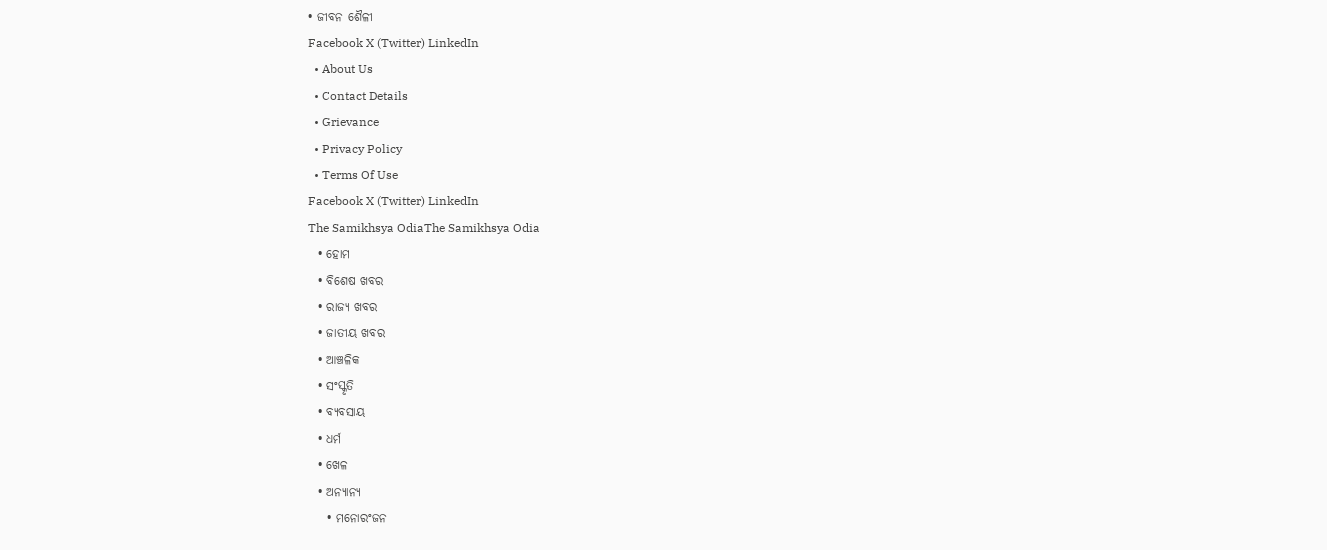• ଜୀବନ ଶୈଳୀ
Facebook X (Twitter) LinkedIn
  • About Us
  • Contact Details
  • Grievance
  • Privacy Policy
  • Terms Of Use
Facebook X (Twitter) LinkedIn
The Samikhsya OdiaThe Samikhsya Odia
  • ହୋମ
  • ବିଶେଷ ଖବର
  • ରାଜ୍ୟ ଖବର
  • ଜାତୀୟ ଖବର
  • ଆଞ୍ଚଳିକ
  • ସଂସ୍କୃତି
  • ବ୍ୟବସାୟ
  • ଧର୍ମ
  • ଖେଳ
  • ଅନ୍ୟାନ୍ୟ
    • ମନୋରଂଜନ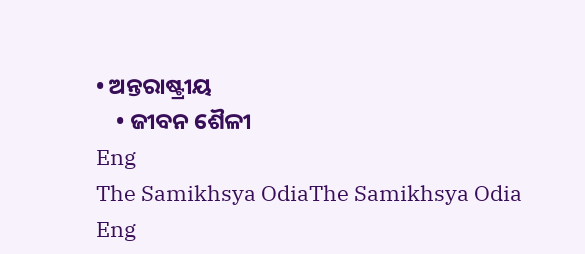• ଅନ୍ତରାଷ୍ଟ୍ରୀୟ
    • ଜୀବନ ଶୈଳୀ
Eng
The Samikhsya OdiaThe Samikhsya Odia
Eng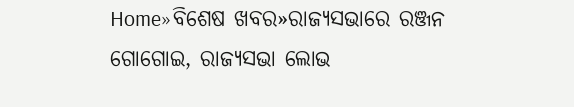Home»ବିଶେଷ ଖବର»ରାଜ୍ୟସଭାରେ ରଞ୍ଜନ ଗୋଗୋଇ, ରାଜ୍ୟସଭା ଲୋଭ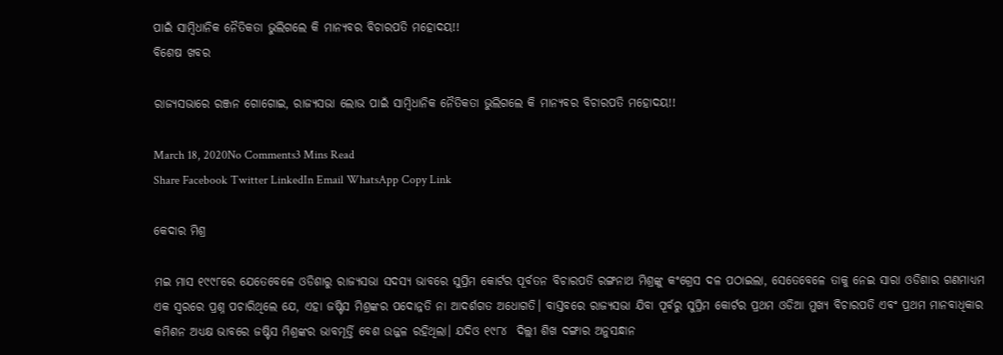ପାଇଁ ସାମ୍ବିଧାନିକ ନୈତିକତା ଭୁଲିଗଲେ କି ମାନ୍ୟବର ବିଚାରପତି ମହୋଦୟ!!
ବିଶେଷ ଖବର

ରାଜ୍ୟସଭାରେ ରଞ୍ଜନ ଗୋଗୋଇ, ରାଜ୍ୟସଭା ଲୋଭ ପାଇଁ ସାମ୍ବିଧାନିକ ନୈତିକତା ଭୁଲିଗଲେ କି ମାନ୍ୟବର ବିଚାରପତି ମହୋଦୟ!!

March 18, 2020No Comments3 Mins Read
Share Facebook Twitter LinkedIn Email WhatsApp Copy Link

କେଦାର ମିଶ୍ର

ମଇ ମାସ ୧୯୯୮ରେ ଯେତେବେଳେ ଓଡିଶାରୁ ରାଜ୍ୟସଭା ସଦସ୍ୟ ଭାବରେ ସୁପ୍ରିମ କୋର୍ଟର ପୂର୍ବତନ ବିଚାରପତି ରଙ୍ଗନାଥ ମିଶ୍ରଙ୍କୁ କଂଗ୍ରେସ ଦଳ ପଠାଇଲା, ସେତେବେଳେ ତାକୁ ନେଇ ସାରା ଓଡିଶାର ଗଣମାଧ୍ୟମ ଏକ ସ୍ଵରରେ ପ୍ରଶ୍ନ ପଚାରିଥିଲେ ଯେ, ଏହା ଜଷ୍ଟିସ ମିଶ୍ରଙ୍କର ପଦୋନ୍ନତି ନା ଆଦର୍ଶଗତ ଅଧୋଗତି। ବାସ୍ତବରେ ରାଜ୍ୟସଭା ଯିବା ପୂର୍ବରୁ ସୁପ୍ରିମ କୋର୍ଟର ପ୍ରଥମ ଓଡିଆ ମୁଖ୍ୟ ବିଚାରପତି ଏବଂ ପ୍ରଥମ ମାନବାଧିକାର କମିଶନ ଅଧ୍ୟକ୍ଷ ଭାବରେ ଜଷ୍ଟିସ ମିଶ୍ରଙ୍କର ଭାବମୂର୍ତ୍ତି ବେଶ ଉଜ୍ଜଳ ରହିଥିଲା। ଯଦିଓ ୧୯୮୪  ଦିଲ୍ଲୀ ଶିଖ ଦଙ୍ଗାର ଅନୁସନ୍ଧାନ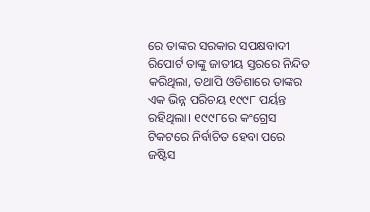ରେ ତାଙ୍କର ସରକାର ସପକ୍ଷବାଦୀ ରିପୋର୍ଟ ତାଙ୍କୁ ଜାତୀୟ ସ୍ତରରେ ନିନ୍ଦିତ କରିଥିଲା, ତଥାପି ଓଡିଶାରେ ତାଙ୍କର ଏକ ଭିନ୍ନ ପରିଚୟ ୧୯୯୮ ପର୍ୟନ୍ତ ରହିଥିଲା। ୧୯୯୮ରେ କଂଗ୍ରେସ ଟିକଟରେ ନିର୍ବାଚିତ ହେବା ପରେ ଜଷ୍ଟିସ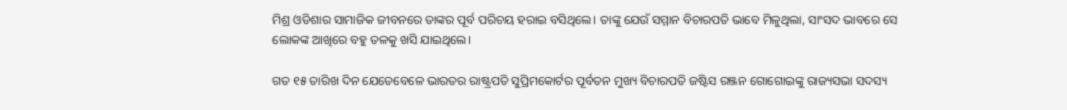ମିଶ୍ର ଓଡିଶାର ସାମାଜିକ ଜୀବନରେ ତାଙ୍କର ପୂର୍ବ ପରିଚୟ ହରାଇ ବସିଥିଲେ। ତାଙ୍କୁ ଯେଉଁ ସମ୍ମାନ ବିଚାରପତି ଭାବେ ମିଳୁଥିଲା, ସାଂସଦ ଭାବରେ ସେ ଲୋକଙ୍କ ଆଖିରେ ବହୁ ତଳକୁ ଖସି ଯାଇଥିଲେ।

ଗତ ୧୫ ତାରିଖ ଦିନ ଯେତେବେଳେ ଭାରତର ରାଷ୍ଟ୍ରପତି ସୁପ୍ରିମକୋର୍ଟର ପୂର୍ବତନ ମୁଖ୍ୟ ବିଚାରପତି ଜଷ୍ଟିସ ରଞ୍ଜନ ଗୋଗୋଇଙ୍କୁ ରାଜ୍ୟସଭା ସଦସ୍ୟ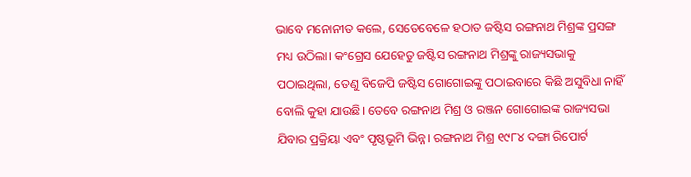ଭାବେ ମନୋନୀତ କଲେ, ସେତେବେଳେ ହଠାତ ଜଷ୍ଟିସ ରଙ୍ଗନାଥ ମିଶ୍ରଙ୍କ ପ୍ରସଙ୍ଗ ମଧ୍ୟ ଉଠିଲା। କଂଗ୍ରେସ ଯେହେତୁ ଜଷ୍ଟିସ ରଙ୍ଗନାଥ ମିଶ୍ରଙ୍କୁ ରାଜ୍ୟସଭାକୁ ପଠାଇଥିଲା, ତେଣୁ ବିଜେପି ଜଷ୍ଟିସ ଗୋଗୋଇଙ୍କୁ ପଠାଇବାରେ କିଛି ଅସୁବିଧା ନାହିଁ ବୋଲି କୁହା ଯାଉଛି। ତେବେ ରଙ୍ଗନାଥ ମିଶ୍ର ଓ ରଞ୍ଜନ ଗୋଗୋଇଙ୍କ ରାଜ୍ୟସଭା ଯିବାର ପ୍ରକ୍ରିୟା ଏବଂ ପୃଷ୍ଠଭୂମି ଭିନ୍ନ। ରଙ୍ଗନାଥ ମିଶ୍ର ୧୯୮୪ ଦଙ୍ଗା ରିପୋର୍ଟ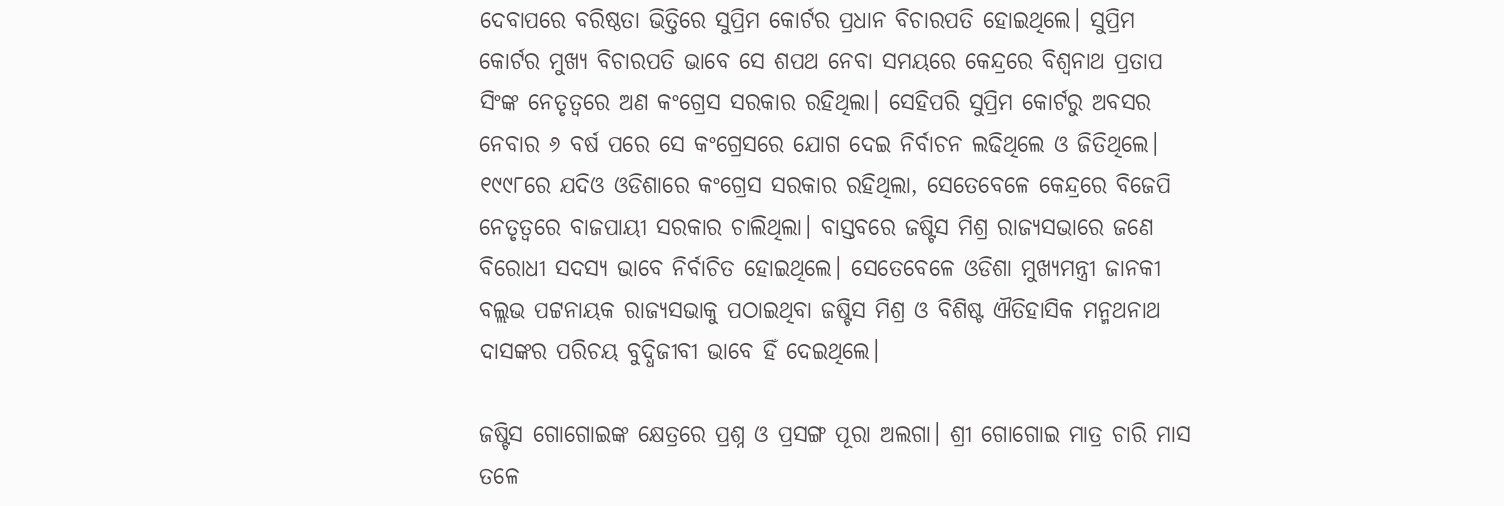ଦେବାପରେ ବରିଷ୍ଠତା ଭିତ୍ତିରେ ସୁପ୍ରିମ କୋର୍ଟର ପ୍ରଧାନ ବିଚାରପତି ହୋଇଥିଲେ। ସୁପ୍ରିମ କୋର୍ଟର ମୁଖ୍ୟ ବିଚାରପତି ଭାବେ ସେ ଶପଥ ନେବା ସମୟରେ କେନ୍ଦ୍ରରେ ବିଶ୍ଵନାଥ ପ୍ରତାପ ସିଂଙ୍କ ନେତୃତ୍ବରେ ଅଣ କଂଗ୍ରେସ ସରକାର ରହିଥିଲା। ସେହିପରି ସୁପ୍ରିମ କୋର୍ଟରୁ ଅବସର ନେବାର ୬ ବର୍ଷ ପରେ ସେ କଂଗ୍ରେସରେ ଯୋଗ ଦେଇ ନିର୍ବାଚନ ଲଢିଥିଲେ ଓ ଜିତିଥିଲେ। ୧୯୯୮ରେ ଯଦିଓ ଓଡିଶାରେ କଂଗ୍ରେସ ସରକାର ରହିଥିଲା, ସେତେବେଳେ କେନ୍ଦ୍ରରେ ବିଜେପି ନେତୃତ୍ବରେ ବାଜପାୟୀ ସରକାର ଚାଲିଥିଲା। ବାସ୍ତବରେ ଜଷ୍ଟିସ ମିଶ୍ର ରାଜ୍ୟସଭାରେ ଜଣେ ବିରୋଧୀ ସଦସ୍ୟ ଭାବେ ନିର୍ବାଚିତ ହୋଇଥିଲେ। ସେତେବେଳେ ଓଡିଶା ମୁଖ୍ୟମନ୍ତ୍ରୀ ଜାନକୀ ବଲ୍ଲଭ ପଟ୍ଟନାୟକ ରାଜ୍ୟସଭାକୁ ପଠାଇଥିବା ଜଷ୍ଟିସ ମିଶ୍ର ଓ ବିଶିଷ୍ଟ ଐତିହାସିକ ମନ୍ମଥନାଥ ଦାସଙ୍କର ପରିଚୟ ବୁଦ୍ଧିଜୀବୀ ଭାବେ ହିଁ ଦେଇଥିଲେ।

ଜଷ୍ଟିସ ଗୋଗୋଇଙ୍କ କ୍ଷେତ୍ରରେ ପ୍ରଶ୍ନ ଓ ପ୍ରସଙ୍ଗ ପୂରା ଅଲଗା। ଶ୍ରୀ ଗୋଗୋଇ ମାତ୍ର ଚାରି ମାସ ତଳେ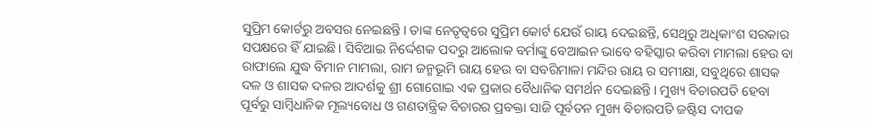ସୁପ୍ରିମ କୋର୍ଟରୁ ଅବସର ନେଇଛନ୍ତି। ତାଙ୍କ ନେତୃତ୍ବରେ ସୁପ୍ରିମ କୋର୍ଟ ଯେଉଁ ରାୟ ଦେଇଛନ୍ତି, ସେଥିରୁ ଅଧିକାଂଶ ସରକାର ସପକ୍ଷରେ ହିଁ ଯାଇଛି। ସିବିଆଇ ନିର୍ଦ୍ଦେଶକ ପଦରୁ ଆଲୋକ ବର୍ମାଙ୍କୁ ବେଆଇନ ଭାବେ ବହିସ୍କାର କରିବା ମାମଲା ହେଉ ବା ରାଫାଲେ ଯୁଦ୍ଧ ବିମାନ ମାମଲା, ରାମ ଜନ୍ମଭୂମି ରାୟ ହେଉ ବା ସବରିମାଳା ମନ୍ଦିର ରାୟ ର ସମୀକ୍ଷା, ସବୁଥିରେ ଶାସକ ଦଳ ଓ ଶାସକ ଦଳର ଆଦର୍ଶକୁ ଶ୍ରୀ ଗୋଗୋଇ ଏକ ପ୍ରକାର ବୈଧାନିକ ସମର୍ଥନ ଦେଇଛନ୍ତି। ମୁଖ୍ୟ ବିଚାରପତି ହେବା ପୂର୍ବରୁ ସାମ୍ବିଧାନିକ ମୂଲ୍ୟବୋଧ ଓ ଗଣତାନ୍ତ୍ରିକ ବିଚାରର ପ୍ରବକ୍ତା ସାଜି ପୂର୍ବତନ ମୁଖ୍ୟ ବିଚାରପତି ଜଷ୍ଟିସ ଦୀପକ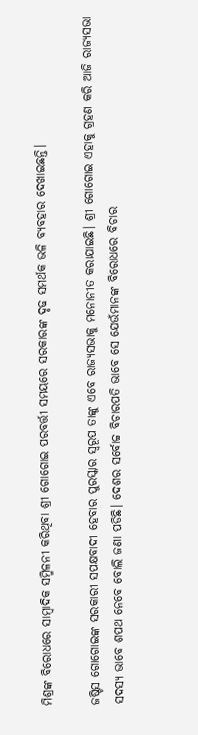ମିଶ୍ରଙ୍କ ବିରୋଧରେ ସାମ୍ବାଦିକ ସମ୍ମିଳନୀ କରିଥିବା ଶ୍ରୀ ଗୋଗୋଇ ପରବର୍ତ୍ତୀ ସମୟରେ ସରକାରଙ୍କ ଦୃଢ ସମର୍ଥକ ଭଳି ବ୍ୟବହାର ଦେଖାଇଛନ୍ତି।

ଜଷ୍ଟିସ ଗୋଗୋଇଙ୍କ ସରକାରୀ ସପକ୍ଷବାଦୀ ହେବାର ପୁରସ୍କାର ସ୍ଵରୂପ ତାଙ୍କୁ ଏବେ ରାଜ୍ୟସଭାକୁ ମନୋନୀତ କରାଯାଇଛି। ଶ୍ରୀ ଗୋଗୋଇ ଏହାକୁ ଗ୍ରହଣ କରି ଆଜି ରାଜ୍ୟସଭା ସଦସ୍ୟ ଭାବେ ଶପଥ ନେବେ ବୋଲି ଜଣା ପଡିଛି। ଦେଶର ସର୍ବୋଚ୍ଚ ବିଚାରପତି ଭାବେ ସେ ଯେଉଁମାନଙ୍କ ବିରୋଧରେ ବିଚାର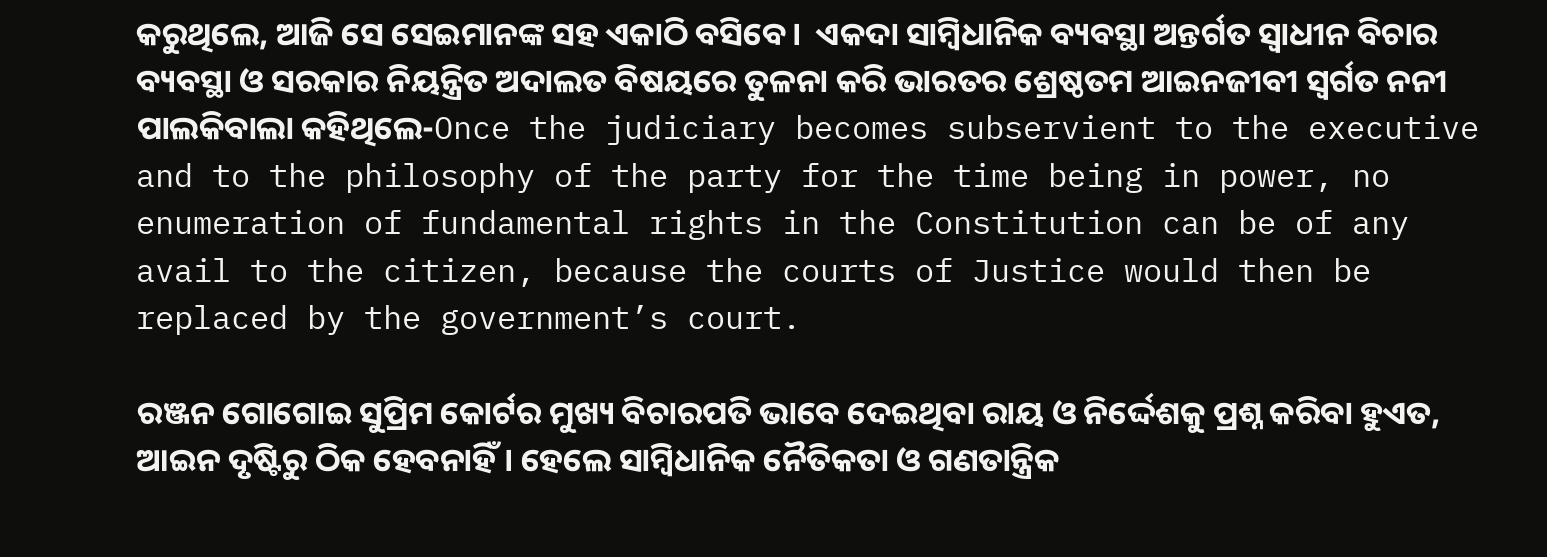କରୁଥିଲେ, ଆଜି ସେ ସେଇମାନଙ୍କ ସହ ଏକାଠି ବସିବେ।  ଏକଦା ସାମ୍ବିଧାନିକ ବ୍ୟବସ୍ଥା ଅନ୍ତର୍ଗତ ସ୍ଵାଧୀନ ବିଚାର ବ୍ୟବସ୍ଥା ଓ ସରକାର ନିୟନ୍ତ୍ରିତ ଅଦାଲତ ବିଷୟରେ ତୁଳନା କରି ଭାରତର ଶ୍ରେଷ୍ଠତମ ଆଇନଜୀବୀ ସ୍ଵର୍ଗତ ନନୀ ପାଲକିବାଲା କହିଥିଲେ-Once the judiciary becomes subservient to the executive and to the philosophy of the party for the time being in power, no enumeration of fundamental rights in the Constitution can be of any avail to the citizen, because the courts of Justice would then be replaced by the government’s court.

ରଞ୍ଜନ ଗୋଗୋଇ ସୁପ୍ରିମ କୋର୍ଟର ମୁଖ୍ୟ ବିଚାରପତି ଭାବେ ଦେଇଥିବା ରାୟ ଓ ନିର୍ଦ୍ଦେଶକୁ ପ୍ରଶ୍ନ କରିବା ହୁଏତ, ଆଇନ ଦୃଷ୍ଟିରୁ ଠିକ ହେବନାହିଁ। ହେଲେ ସାମ୍ବିଧାନିକ ନୈତିକତା ଓ ଗଣତାନ୍ତ୍ରିକ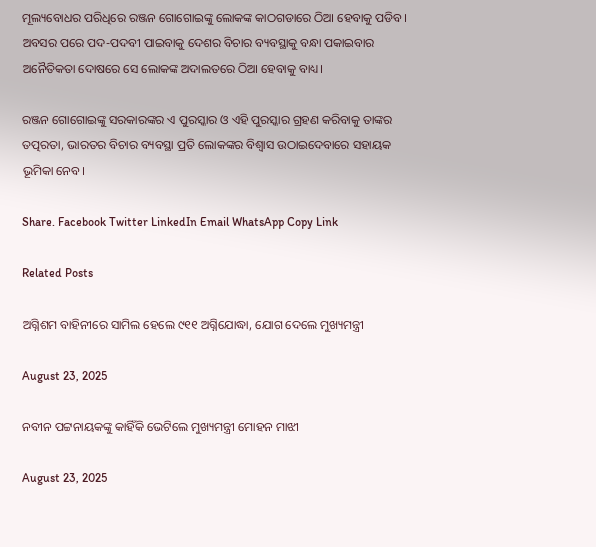ମୂଲ୍ୟବୋଧର ପରିଧିରେ ରଞ୍ଜନ ଗୋଗୋଇଙ୍କୁ ଲୋକଙ୍କ କାଠଗଡାରେ ଠିଆ ହେବାକୁ ପଡିବ। ଅବସର ପରେ ପଦ-ପଦବୀ ପାଇବାକୁ ଦେଶର ବିଚାର ବ୍ୟବସ୍ଥାକୁ ବନ୍ଧା ପକାଇବାର ଅନୈତିକତା ଦୋଷରେ ସେ ଲୋକଙ୍କ ଅଦାଲତରେ ଠିଆ ହେବାକୁ ବାଧ୍ୟ।

ରଞ୍ଜନ ଗୋଗୋଇଙ୍କୁ ସରକାରଙ୍କର ଏ ପୁରସ୍କାର ଓ ଏହି ପୁରସ୍କାର ଗ୍ରହଣ କରିବାକୁ ତାଙ୍କର ତତ୍ପରତା, ଭାରତର ବିଚାର ବ୍ୟବସ୍ଥା ପ୍ରତି ଲୋକଙ୍କର ବିଶ୍ଵାସ ଉଠାଇଦେବାରେ ସହାୟକ ଭୂମିକା ନେବ।

Share. Facebook Twitter LinkedIn Email WhatsApp Copy Link

Related Posts

ଅଗ୍ନିଶମ ବାହିନୀରେ ସାମିଲ ହେଲେ ୯୧୧ ଅଗ୍ନିଯୋଦ୍ଧା, ଯୋଗ ଦେଲେ ମୁଖ୍ୟମନ୍ତ୍ରୀ

August 23, 2025

ନବୀନ ପଟ୍ଟନାୟକଙ୍କୁ କାହିଁକି ଭେଟିଲେ ମୁଖ୍ୟମନ୍ତ୍ରୀ ମୋହନ ମାଝୀ

August 23, 2025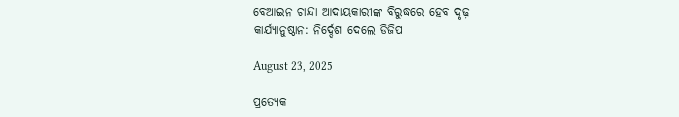ବେଆଇନ ଚାନ୍ଦା ଆଦାୟକାରୀଙ୍କ ବିରୁଦ୍ଧରେ ହେବ ଦୃଢ଼ କାର୍ଯ୍ୟାନୁଷ୍ଠାନ: ନିର୍ଦ୍ଦେଶ ଦେଲେ ଡିଜିପ

August 23, 2025

ପ୍ରତ୍ୟେକ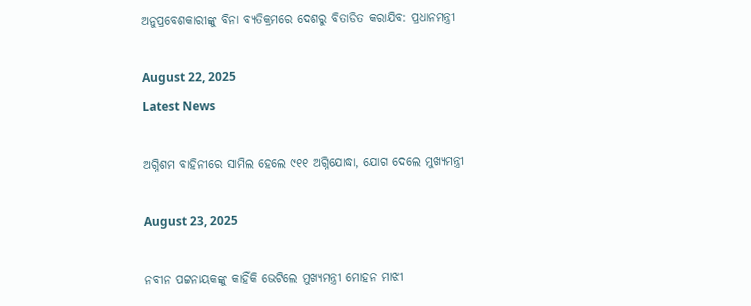ଅନୁପ୍ରବେଶକାରୀଙ୍କୁ ବିନା ବ୍ୟତିକ୍ରମରେ ଦେଶରୁ ବିତାଡିତ କରାଯିବ: ପ୍ରଧାନମନ୍ତ୍ରୀ

August 22, 2025
Latest News

ଅଗ୍ନିଶମ ବାହିନୀରେ ସାମିଲ ହେଲେ ୯୧୧ ଅଗ୍ନିଯୋଦ୍ଧା, ଯୋଗ ଦେଲେ ମୁଖ୍ୟମନ୍ତ୍ରୀ

August 23, 2025

ନବୀନ ପଟ୍ଟନାୟକଙ୍କୁ କାହିଁକି ଭେଟିଲେ ମୁଖ୍ୟମନ୍ତ୍ରୀ ମୋହନ ମାଝୀ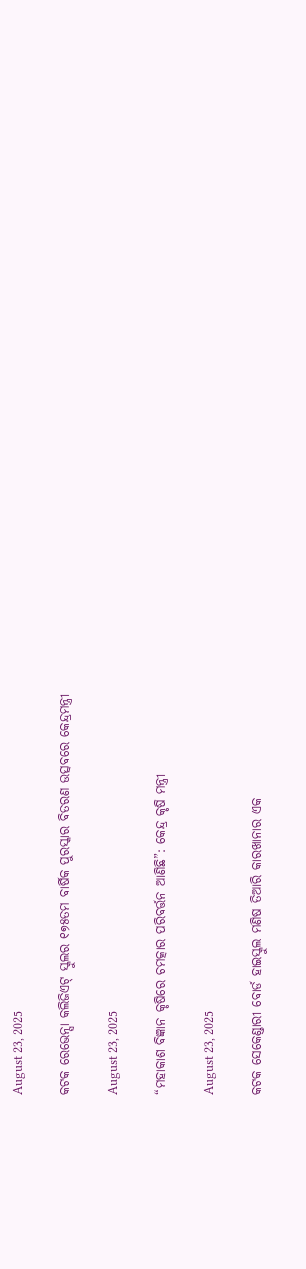August 23, 2025

କଟକ ରେଭେନ୍ସା କଲିଜିଏଟ୍ ସ୍କୁଲର ୧୭୫ତମ ବାର୍ଷିକ ପୁରସ୍କାର ବିତରଣ ଉତ୍ସବରେ କେନ୍ଦ୍ରମନ୍ତ୍ରୀ

August 23, 2025

“ମହାକାଶ ବିଜ୍ଞାନ କୃଷିରେ ଚମତ୍କାର ପରିବର୍ତ୍ତନ ଆଣିଛି”: କେନ୍ଦ୍ର କୃଷି ମନ୍ତ୍ରୀ

August 23, 2025

କଟକ ସେକେଣ୍ଡାରୀ ବୋର୍ଡ ହାଇସ୍କୁଲ ମଣିଷ ତିଆରି କାରଖାନାର ଏକ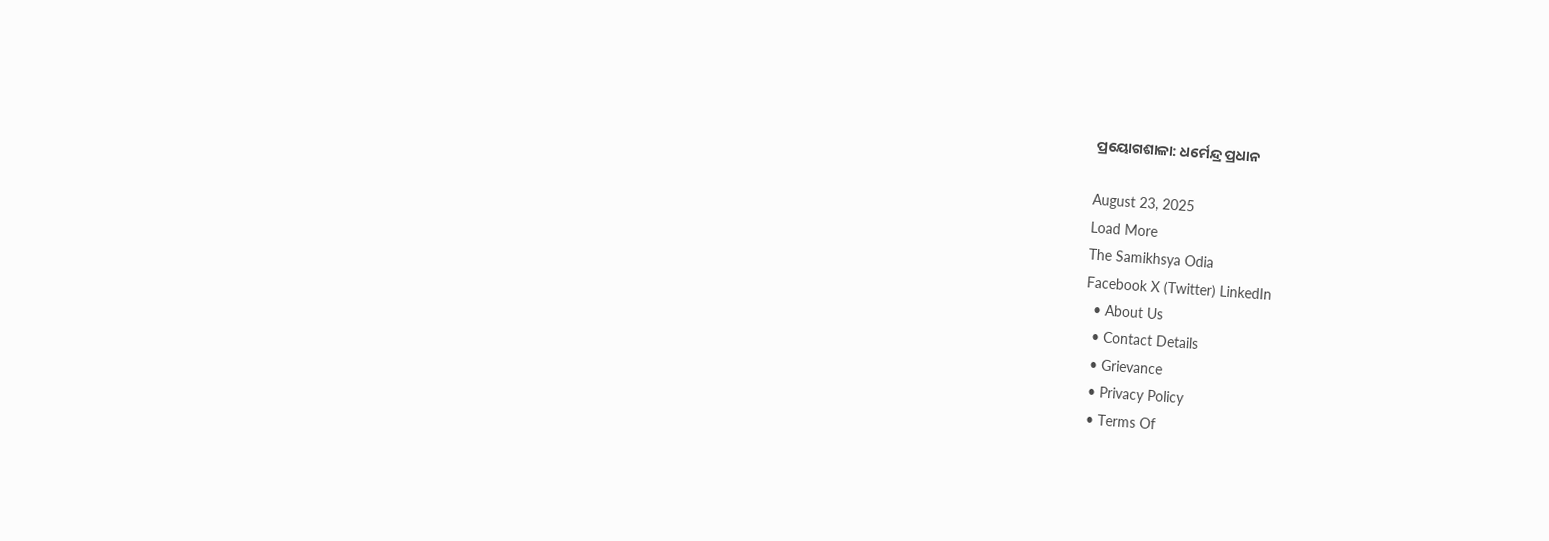ପ୍ରୟୋଗଶାଳା: ଧର୍ମେନ୍ଦ୍ର ପ୍ରଧାନ

August 23, 2025
Load More
The Samikhsya Odia
Facebook X (Twitter) LinkedIn
  • About Us
  • Contact Details
  • Grievance
  • Privacy Policy
  • Terms Of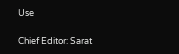Use

Chief Editor: Sarat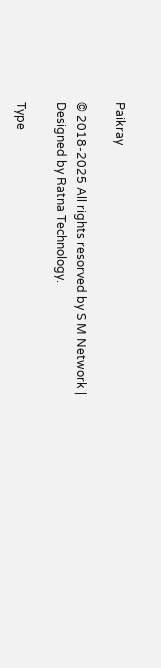Paikray

© 2018-2025 All rights resorved by S M Network | Designed by Ratna Technology.

Type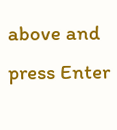above and press Enter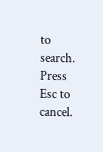to search. Press Esc to cancel.